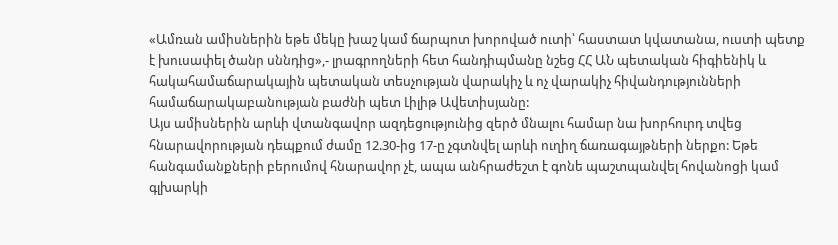«Ամռան ամիսներին եթե մեկը խաշ կամ ճարպոտ խորոված ուտի՝ հաստատ կվատանա, ուստի պետք է խուսափել ծանր սննդից»,- լրագրողների հետ հանդիպմանը նշեց ՀՀ ԱՆ պետական հիգիենիկ և հակահամաճարակային պետական տեսչության վարակիչ և ոչ վարակիչ հիվանդությունների համաճարակաբանության բաժնի պետ Լիլիթ Ավետիսյանը:
Այս ամիսներին արևի վտանգավոր ազդեցությունից զերծ մնալու համար նա խորհուրդ տվեց հնարավորության դեպքում ժամը 12.30-ից 17-ը չգտնվել արևի ուղիղ ճառագայթների ներքո: Եթե հանգամանքների բերումով հնարավոր չէ, ապա անհրաժեշտ է գոնե պաշտպանվել հովանոցի կամ գլխարկի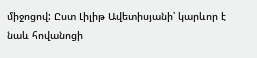միջոցով: Ըստ Լիլիթ Ավետիսյանի՝ կարևոր է նաև հովանոցի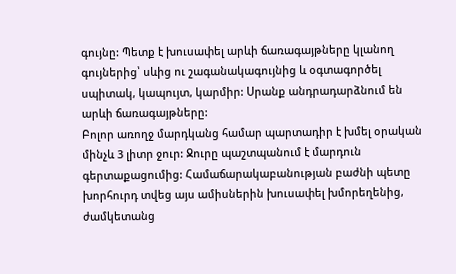գույնը: Պետք է խուսափել արևի ճառագայթները կլանող գույներից՝ սևից ու շագանակագույնից և օգտագործել սպիտակ, կապույտ, կարմիր: Սրանք անդրադարձնում են արևի ճառագայթները:
Բոլոր առողջ մարդկանց համար պարտադիր է խմել օրական մինչև 3 լիտր ջուր: Ջուրը պաշտպանում է մարդուն գերտաքացումից: Համաճարակաբանության բաժնի պետը խորհուրդ տվեց այս ամիսներին խուսափել խմորեղենից, ժամկետանց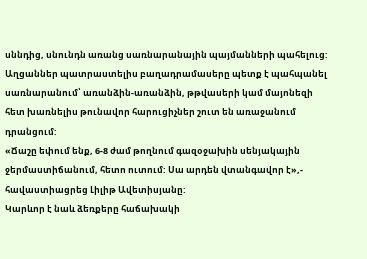սննդից, սնունդն առանց սառնարանային պայմանների պահելուց: Աղցաններ պատրաստելիս բաղադրամասերը պետք է պահպանել սառնարանում՝ առանձին-առանձին, թթվասերի կամ մայոնեզի հետ խառնելիս թունավոր հարուցիչներ շուտ են առաջանում դրանցում:
«Ճաշը եփում ենք, 6-8 ժամ թողնում գազօջախին սենյակային ջերմաստիճանում, հետո ուտում: Սա արդեն վտանգավոր է»,- հավաստիացրեց Լիլիթ Ավետիսյանը:
Կարևոր է նաև ձեռքերը հաճախակի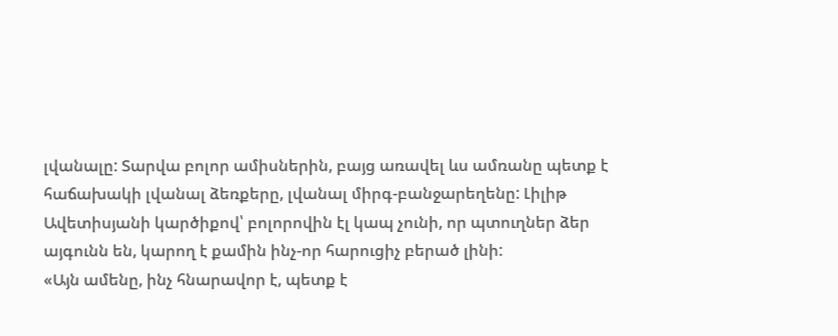լվանալը: Տարվա բոլոր ամիսներին, բայց առավել ևս ամռանը պետք է հաճախակի լվանալ ձեռքերը, լվանալ միրգ-բանջարեղենը: Լիլիթ Ավետիսյանի կարծիքով՝ բոլորովին էլ կապ չունի, որ պտուղներ ձեր այգունն են, կարող է քամին ինչ-որ հարուցիչ բերած լինի:
«Այն ամենը, ինչ հնարավոր է, պետք է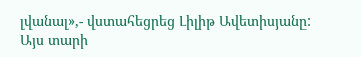լվանալ»,- վստահեցրեց Լիլիթ Ավետիսյանը:
Այս տարի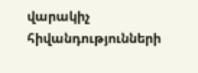վարակիչ հիվանդությունների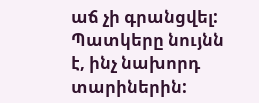աճ չի գրանցվել: Պատկերը նույնն է, ինչ նախորդ տարիներին: